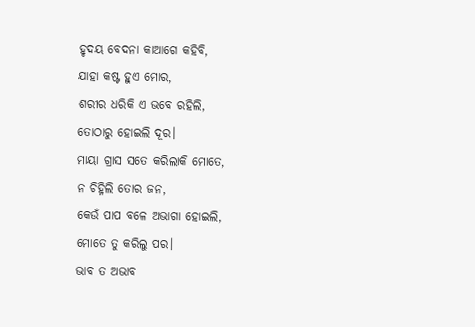ହୃଦୟ ବେଦନା କାଆଗେ କହିବି,
ଯାହା କଷ୍ଟ ହୁଏ ମୋର,
ଶରୀର ଧରିକି ଏ ଭବେ ରହିଲି,
ତୋଠାରୁ ହୋଇଲି ଦୂର।
ମାୟା ଗ୍ରାସ ସତେ କରିଲାକି ମୋତେ,
ନ ଚିହ୍ନିଲି ତୋର ଜନ,
କେଉଁ ପାପ ବଳେ ଅଭାଗା ହୋଇଲି,
ମୋତେ ତୁ କରିଲୁ ପର।
ଭାବ ତ ଅଭାବ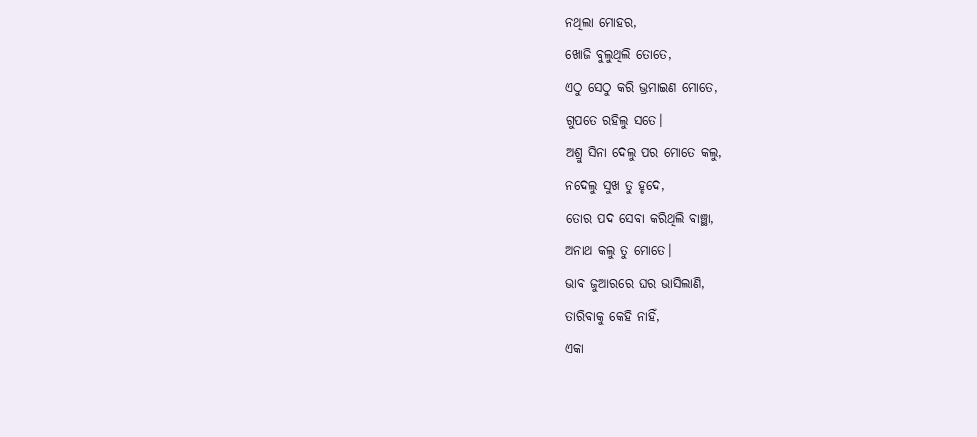ନଥିଲା ମୋହର,
ଖୋଜି ବୁଲୁଥିଲି ତୋତେ,
ଏଠୁ ସେଠୁ କରି ଭ୍ରମାଇଣ ମୋତେ,
ଗୁପତେ ରହିଲୁ ସତେ।
ଅଶ୍ରୁ ସିନା ଦେଲୁ ପର ମୋତେ କଲୁ,
ନଦେଲୁ ସୁଖ ତୁ ହୃଦେ,
ତୋର ପଦ ସେବା କରିଥିଲି ବାଞ୍ଛା,
ଅନାଥ କଲୁ ତୁ ମୋତେ।
ଭାବ ଜୁଆରରେ ଘର ଭାସିଲାଣି,
ତାରିବାକୁ କେହି ନାହିଁ,
ଏକା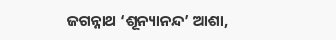ଜଗନ୍ନାଥ ‘ଶୂନ୍ୟାନନ୍ଦ’ ଆଶା,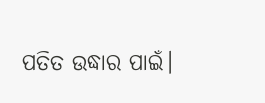ପତିତ ଉଦ୍ଧାର ପାଇଁ।